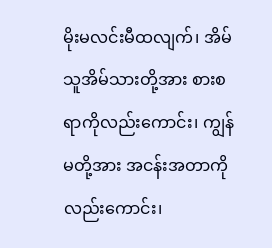မိုးမလင်းမီထလျက်၊ အိမ်သူအိမ်သားတို့အား စားစရာကိုလည်းကောင်း၊ ကျွန်မတို့အား အငန်းအတာကိုလည်းကောင်း၊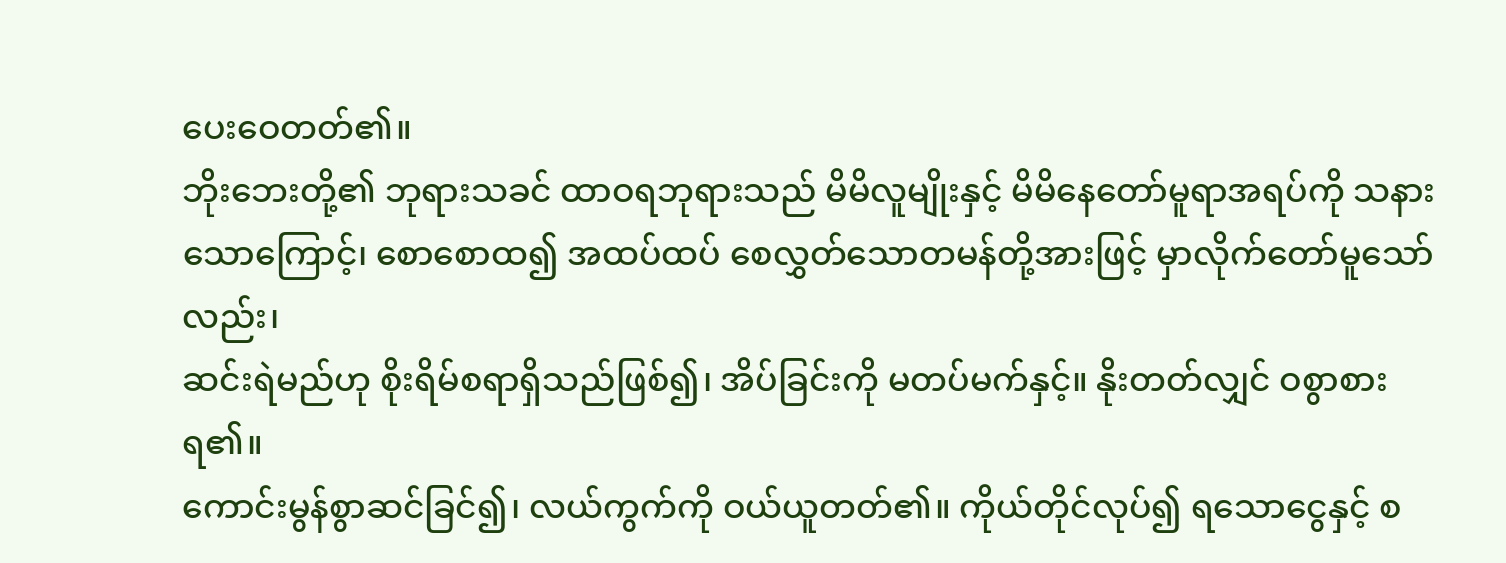ပေးဝေတတ်၏။
ဘိုးဘေးတို့၏ ဘုရားသခင် ထာဝရဘုရားသည် မိမိလူမျိုးနှင့် မိမိနေတော်မူရာအရပ်ကို သနားသောကြောင့်၊ စောစောထ၍ အထပ်ထပ် စေလွှတ်သောတမန်တို့အားဖြင့် မှာလိုက်တော်မူသော်လည်း၊
ဆင်းရဲမည်ဟု စိုးရိမ်စရာရှိသည်ဖြစ်၍၊ အိပ်ခြင်းကို မတပ်မက်နှင့်။ နိုးတတ်လျှင် ဝစွာစားရ၏။
ကောင်းမွန်စွာဆင်ခြင်၍၊ လယ်ကွက်ကို ဝယ်ယူတတ်၏။ ကိုယ်တိုင်လုပ်၍ ရသောငွေနှင့် စ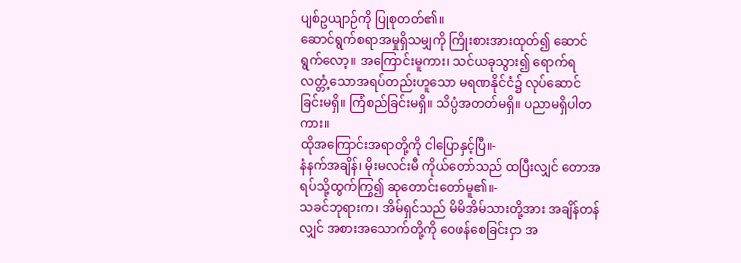ပျစ်ဥယျာဉ်ကို ပြုစုတတ်၏။
ဆောင်ရွက်စရာအမှုရှိသမျှကို ကြိုးစားအားထုတ်၍ ဆောင်ရွက်လော့။ အကြောင်းမူကား၊ သင်ယခုသွား၍ ရောက်ရလတ္တံ့သောအရပ်တည်းဟူသော မရဏနိုင်ငံ၌ လုပ်ဆောင်ခြင်းမရှိ။ ကြံစည်ခြင်းမရှိ။ သိပ္ပံအတတ်မရှိ။ ပညာမရှိပါတကား။
ထိုအကြောင်းအရာတို့ကို ငါပြောနှင့်ပြီ။-
နံနက်အချိန်၊ မိုးမလင်းမီ ကိုယ်တော်သည် ထပြီးလျှင် တောအရပ်သို့ထွက်ကြွ၍ ဆုတောင်းတော်မူ၏။-
သခင်ဘုရားက၊ အိမ်ရှင်သည် မိမိအိမ်သားတို့အား အချိန်တန်လျှင် အစားအသောက်တို့ကို ဝေဖန်စေခြင်းငှာ အ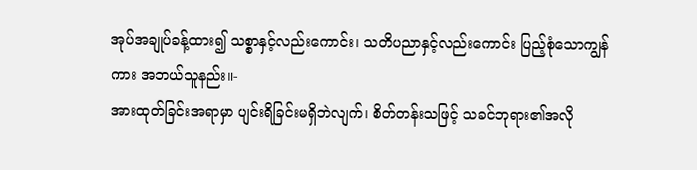အုပ်အချုပ်ခန့်ထား၍ သစ္စာနှင့်လည်းကောင်း၊ သတိပညာနှင့်လည်းကောင်း ပြည့်စုံသောကျွန်ကား အဘယ်သူနည်း။-
အားထုတ်ခြင်းအရာမှာ ပျင်းရိခြင်းမရှိဘဲလျက်၊ စိတ်တန်းသဖြင့် သခင်ဘုရား၏အလို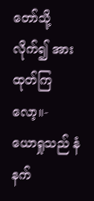တော်သို့ လိုက်၍ အားထုတ်ကြလော့။-
ယောရှုသည် နံနက်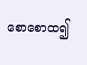စောစောထ၍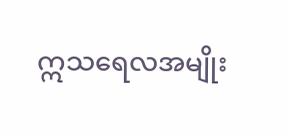ဣသရေလအမျိုး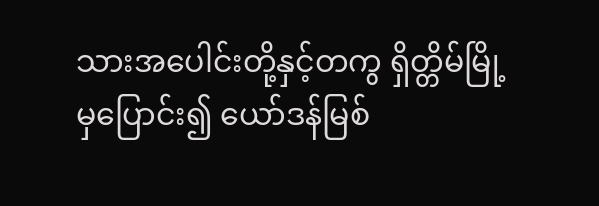သားအပေါင်းတို့နှင့်တကွ ရှိတ္တိမ်မြို့မှပြောင်း၍ ယော်ဒန်မြစ်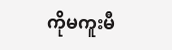ကိုမကူးမီ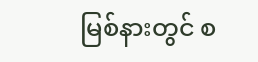မြစ်နားတွင် စ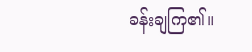ခန်းချကြ၏။